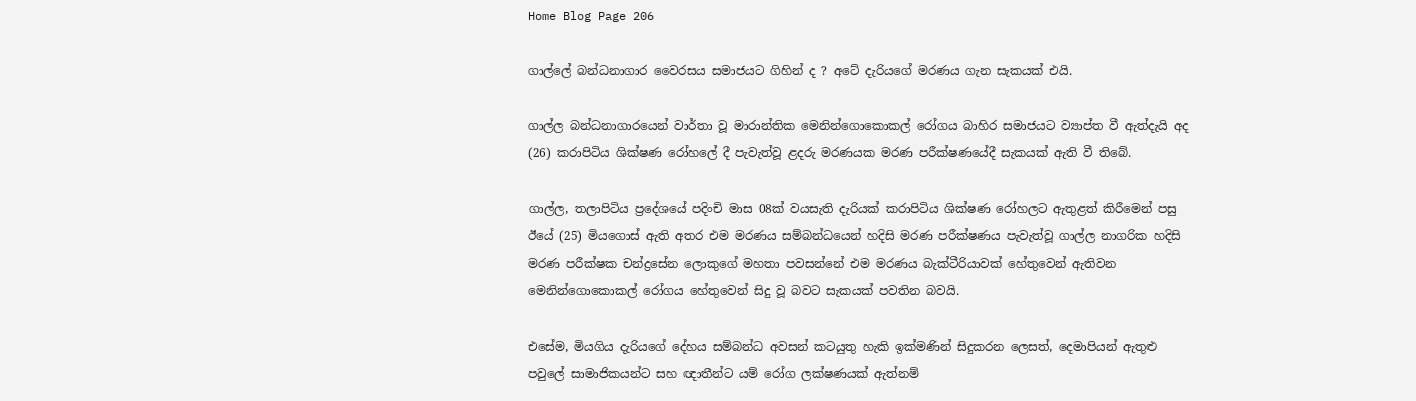Home Blog Page 206

ගාල්ලේ බන්ධනාගාර වෛරසය සමාජයට ගිහින් ද ? අටේ දැරියගේ මරණය ගැන සැකයක් එයි.

ගාල්ල බන්ධනාගාරයෙන් වාර්තා වූ මාරාන්තික මෙනින්ගොකොකල් රෝගය බාහිර සමාජයට ව්‍යාප්ත වී ඇත්දැයි අද (26) කරාපිටිය ශික්ෂණ රෝහලේ දී පැවැත්වූ ළදරු මරණයක මරණ පරීක්ෂණයේදී සැකයක් ඇති වී තිබේ.

ගාල්ල, තලාපිටිය ප්‍රදේශයේ පදිංචි මාස 08ක් වයසැති දැරියක් කරාපිටිය ශික්ෂණ රෝහලට ඇතුළත් කිරීමෙන් පසු ඊයේ (25) මියගොස් ඇති අතර එම මරණය සම්බන්ධයෙන් හදිසි මරණ පරීක්ෂණය පැවැත්වූ ගාල්ල නාගරික හදිසි මරණ පරීක්ෂක චන්ද්‍රසේන ලොකුගේ මහතා පවසන්නේ එම මරණය බැක්ටීරියාවක් හේතුවෙන් ඇතිවන මෙනින්ගොකොකල් රෝගය හේතුවෙන් සිදු වූ බවට සැකයක් පවතින බවයි.

එසේම, මියගිය දැරියගේ දේහය සම්බන්ධ අවසන් කටයුතු හැකි ඉක්මණින් සිදුකරන ලෙසත්, දෙමාපියන් ඇතුළු පවුලේ සාමාජිකයන්ට සහ ඥාතීන්ට යම් රෝග ලක්ෂණයක් ඇත්නම්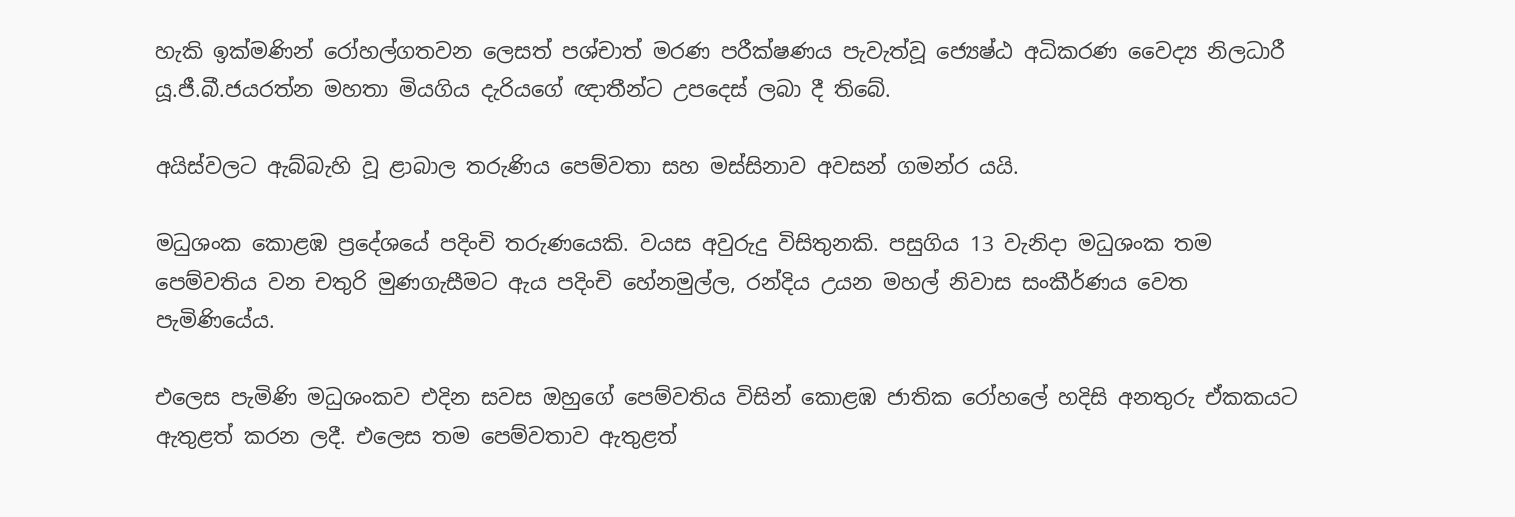හැකි ඉක්මණින් රෝහල්ගතවන ලෙසත් පශ්චාත් මරණ පරීක්ෂණය පැවැත්වූ ජ්‍යෙෂ්ඨ අධිකරණ වෛද්‍ය නිලධාරී යූ.ජී.බී.ජයරත්න මහතා මියගිය දැරියගේ ඥාතීන්ට උපදෙස් ලබා දී තිබේ.

අයිස්වලට ඇබ්බැහි වූ ළාබාල තරුණිය පෙම්වතා සහ මස්සිනාව අවසන් ගමන්ර යයි.

මධුශංක කොළඹ ප්‍රදේශයේ පදිංචි තරුණයෙකි. වයස අවුරුදු විසිතුනකි. පසුගිය 13 වැනිදා මධුශංක තම පෙම්වතිය වන චතුරි මුණගැසීමට ඇය පදිංචි හේනමුල්ල, රන්දිය උයන මහල් නිවාස සංකීර්ණය වෙත පැමිණියේය.

එලෙස පැමිණි මධුශංකව එදින සවස ඔහුගේ පෙම්වතිය විසින් කොළඹ ජාතික රෝහලේ හදිසි අනතුරු ඒකකයට ඇතුළත් කරන ලදී. එලෙස තම පෙම්වතාව ඇතුළත්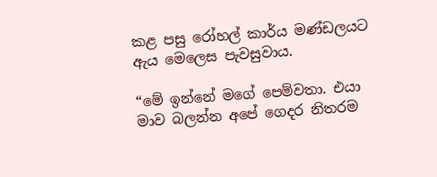කළ පසු රෝහල් කාර්ය මණ්ඩලයට ඇය මෙලෙස පැවසුවාය.

“මේ ඉන්නේ මගේ පෙම්වතා. එයා මාව බලන්න අපේ ගෙදර නිතරම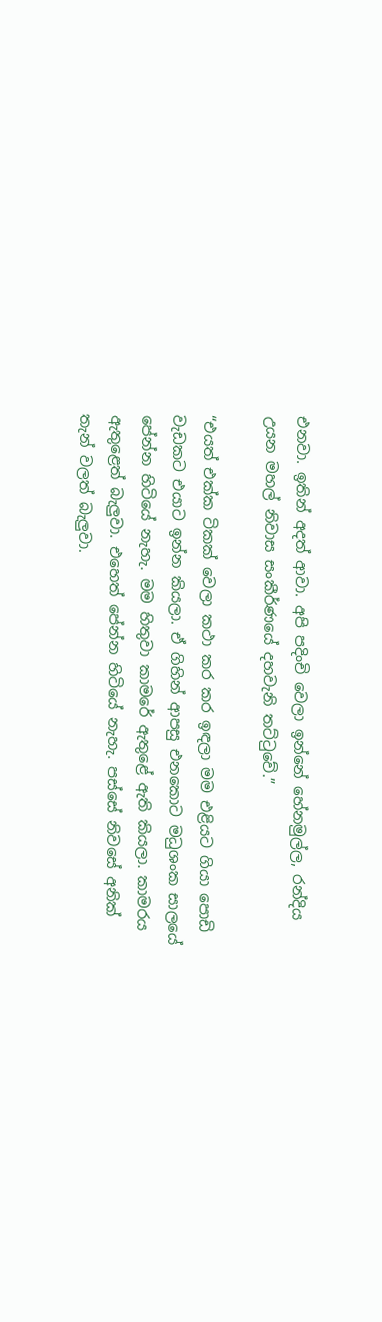එනවා. ඉතින් අදත් ආවා. අපි පදිංචි වෙලා ඉන්නේ හේනමුල්ල, රන්දිය උයන මහල් නිවාස සංකීර්ණයේ දහවැනි තට්ටුවේ.”

“එයත් එක්ක ටිකක් වෙලා කථා කර කර ඉඳලා මම එළියට ගියා පොඩි වැඩකට එයාට ඉන්න කියලා. ඒ ගිහින් ආපසු එනකොට මධුශංක සාලයේ පේන්න හිටියේ නැහැ. මම හිතුවා කාමරේ ඇතුළේ ඇති කියලා. කාමරය ඇතුළෙත් බැලුවා. එහෙත් පේන්න හිටියේ නැහැ. පස්සේ නිවසේ අනික් තැන් වලත් බැලුවා.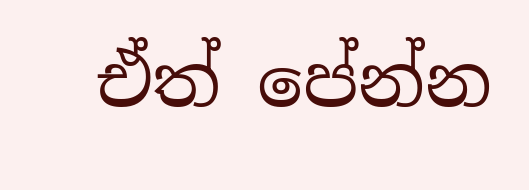ඒත් පේන්න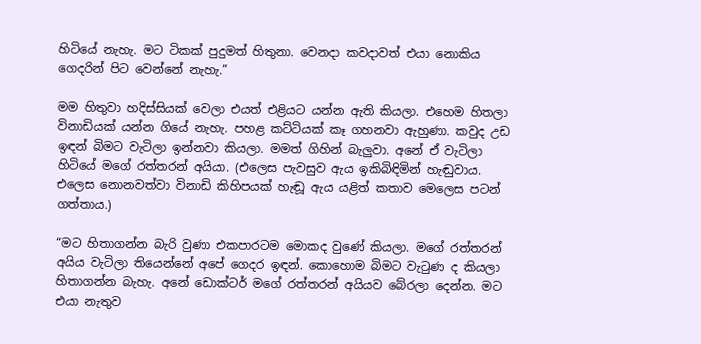හිටියේ නැහැ. මට ටිකක් පුදුමත් හිතුනා. වෙනදා කවදාවත් එයා නොකිය ගෙදරින් පිට වෙන්නේ නැහැ.”

මම හිතුවා හදිස්සියක් වෙලා එයත් එළියට යන්න ඇති කියලා. එහෙම හිතලා විනාඩියක් යන්න ගියේ නැහැ. පහළ කට්ටියක් කෑ ගහනවා ඇහුණා. කවුද උඩ ඉඳන් බිමට වැටිලා ඉන්නවා කියලා. මමත් ගිහින් බැලුවා. අනේ ඒ වැටිලා හිටියේ මගේ රත්තරන් අයියා. (එලෙස පැවසුව ඇය ඉකිබිඳිමින් හැඬුවාය. එලෙස නොනවත්වා විනාඩි කිහිපයක් හැඬූ ඇය යළිත් කතාව මෙලෙස පටන් ගත්තාය.)

“මට හිතාගන්න බැරි වුණා එකපාරටම මොකද වුණේ කියලා. මගේ රත්තරන් අයිය වැටිලා තියෙන්නේ අපේ ගෙදර ඉඳන්. කොහොම බිමට වැටුණ ද කියලා හිතාගන්න බැහැ. අනේ ඩොක්ටර් මගේ රත්තරන් අයියව බේරලා දෙන්න. මට එයා නැතුව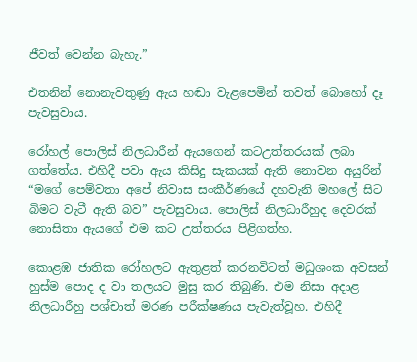ජීවත් වෙන්න බැහැ.”

එතනින් නොනැවතුණු ඇය හඬා වැළපෙමින් තවත් බොහෝ දෑ පැවසුවාය.

රෝහල් පොලිස් නිලධාරීන් ඇයගෙන් කටඋත්තරයක් ලබා ගත්තේය. එහිදී පවා ඇය කිසිදු සැකයක් ඇති නොවන අයුරින් “මගේ පෙම්වතා අපේ නිවාස සංකීර්ණයේ දහවැනි මහලේ සිට බිමට වැටී ඇති බව” පැවසුවාය. පොලිස් නිලධාරීහුද දෙවරක් නොසිතා ඇයගේ එම කට උත්තරය පිළිගත්හ.

කොළඹ ජාතික රෝහලට ඇතුළත් කරනවිටත් මධුශංක අවසන් හුස්ම පොද ද වා තලයට මුසු කර තිබුණි. එම නිසා අදාළ නිලධාරීහු පශ්චාත් මරණ පරීක්ෂණය පැවැත්වූහ. එහිදී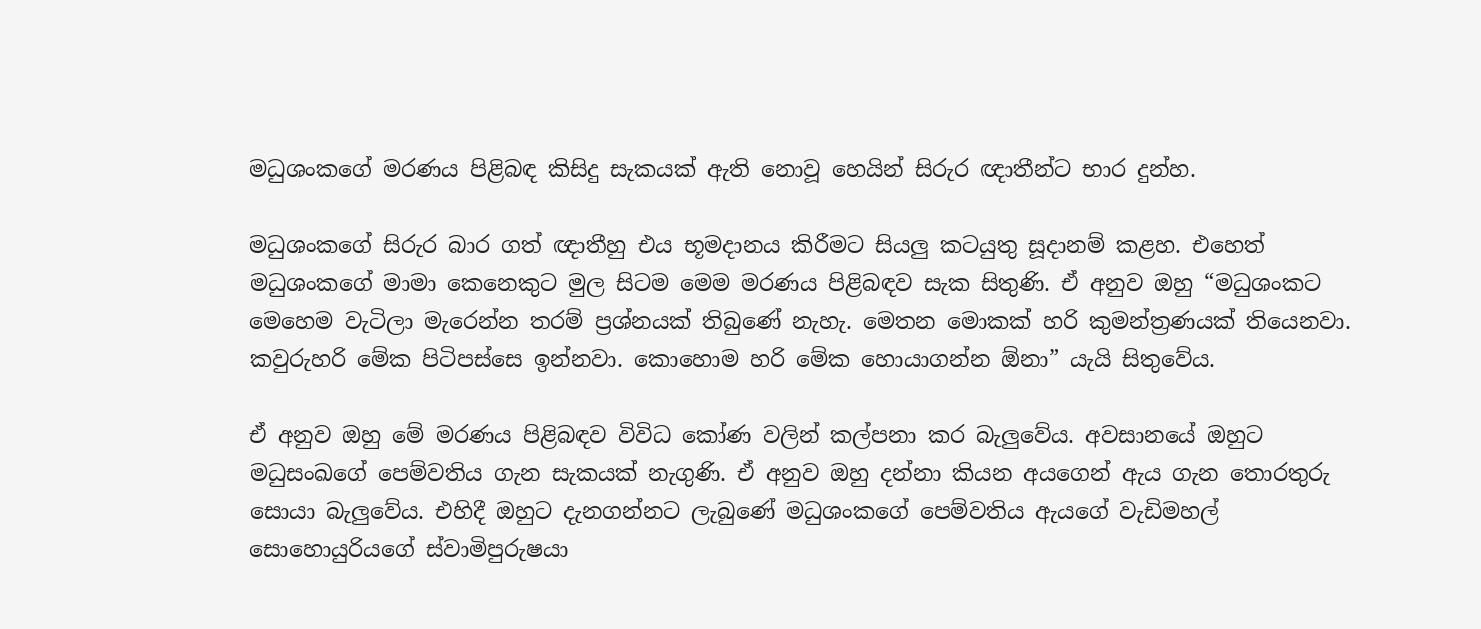මධුශංකගේ මරණය පිළිබඳ කිසිදු සැකයක් ඇති නොවූ හෙයින් සිරුර ඥාතීන්ට භාර දුන්හ.

මධුශංකගේ සිරුර බාර ගත් ඥාතීහු එය භූමදානය කිරීමට සියලු කටයුතු සූදානම් කළහ. එහෙත් මධුශංකගේ මාමා කෙනෙකුට මුල සිටම මෙම මරණය පිළිබඳව සැක සිතුණි. ඒ අනුව ඔහු “මධුශංකට මෙහෙම වැටිලා මැරෙන්න තරම් ප්‍රශ්නයක් තිබුණේ නැහැ. මෙතන මොකක් හරි කුමන්ත්‍රණයක් තියෙනවා. කවුරුහරි මේක පිටිපස්සෙ ඉන්නවා. කොහොම හරි මේක හොයාගන්න ඕනා” යැයි සිතුවේය.

ඒ අනුව ඔහු මේ මරණය පිළිබඳව විවිධ කෝණ වලින් කල්පනා කර බැලුවේය. අවසානයේ ඔහුට මධුසංඛගේ පෙම්වතිය ගැන සැකයක් නැගුණි. ඒ අනුව ඔහු දන්නා කියන අයගෙන් ඇය ගැන තොරතුරු සොයා බැලුවේය. එහිදී ඔහුට දැනගන්නට ලැබුණේ මධුශංකගේ පෙම්වතිය ඇයගේ වැඩිමහල් සොහොයුරියගේ ස්වාමිපුරුෂයා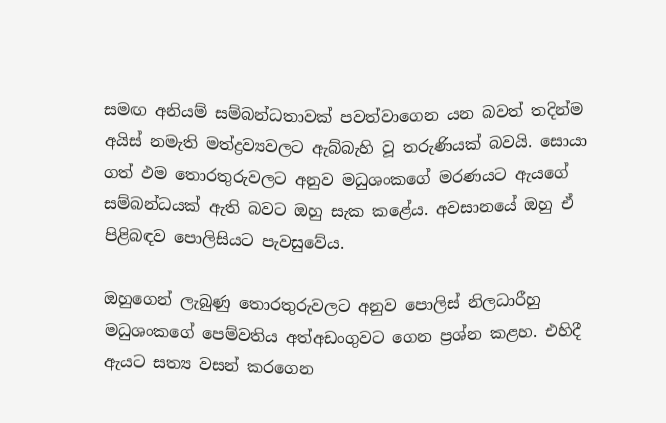සමඟ අනියම් සම්බන්ධතාවක් පවත්වාගෙන යන බවත් තදින්ම අයිස් නමැති මත්ද්‍රව්‍යවලට ඇබ්බැහි වූ තරුණියක් බවයි. සොයා ගත් ඵම තොරතුරුවලට අනුව මධුශංකගේ මරණයට ඇයගේ සම්බන්ධයක් ඇති බවට ඔහු සැක කළේය. අවසානයේ ඔහු ඒ පිළිබඳව පොලිසියට පැවසුවේය.

ඔහුගෙන් ලැබුණු තොරතුරුවලට අනුව පොලිස් නිලධාරීහු මධුශංකගේ පෙම්වතිය අත්අඩංගුවට ගෙන ප්‍රශ්න කළහ. එහිදී ඇයට සත්‍ය වසන් කරගෙන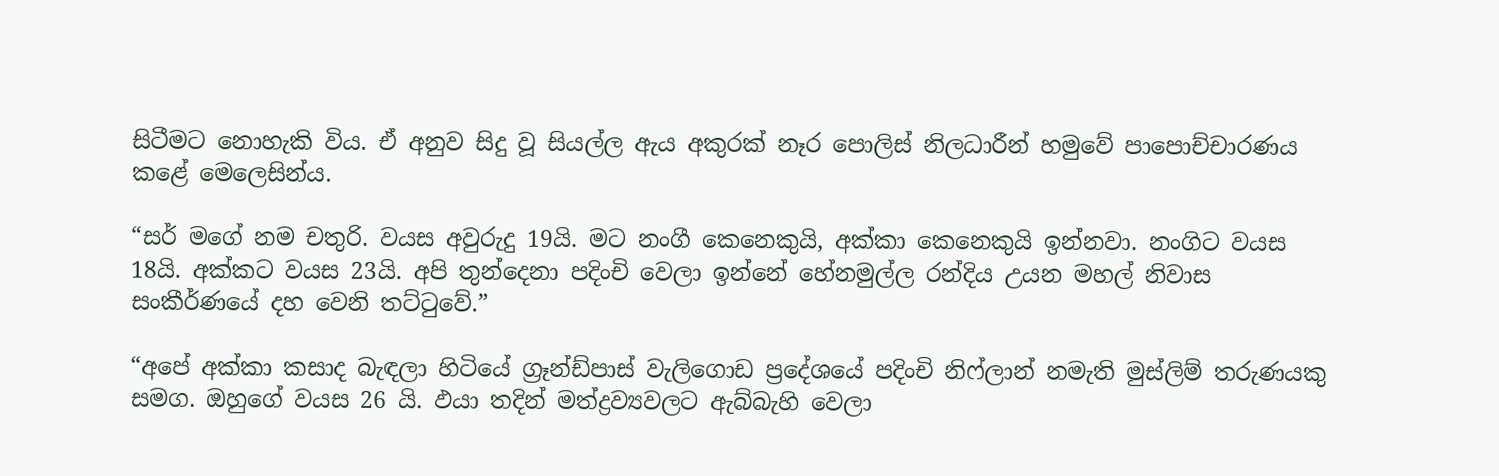සිටීමට නොහැකි විය. ඒ අනුව සිදු වූ සියල්ල ඇය අකුරක් නෑර පොලිස් නිලධාරීන් හමුවේ පාපොච්චාරණය කළේ මෙලෙසින්ය.

“සර් මගේ නම චතුරි. වයස අවුරුදු 19යි. මට නංගී කෙනෙකුයි, අක්කා කෙනෙකුයි ඉන්නවා. නංගිට වයස 18යි. අක්කට වයස 23යි. අපි තුන්දෙනා පදිංචි වෙලා ඉන්නේ හේනමුල්ල රන්දිය උයන මහල් නිවාස සංකීර්ණයේ දහ වෙනි තට්ටුවේ.”

“අපේ අක්කා කසාද බැඳලා හිටියේ ග්‍රෑන්ඩ්පාස් වැලිගොඩ ප්‍රදේශයේ පදිංචි නිෆ්ලාන් නමැති මුස්ලිම් තරුණයකු සමග. ඔහුගේ වයස 26 යි. ඵයා තදින් මත්ද්‍රව්‍යවලට ඇබ්බැහි වෙලා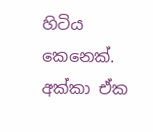හිටිය කෙනෙක්. අක්කා ඒක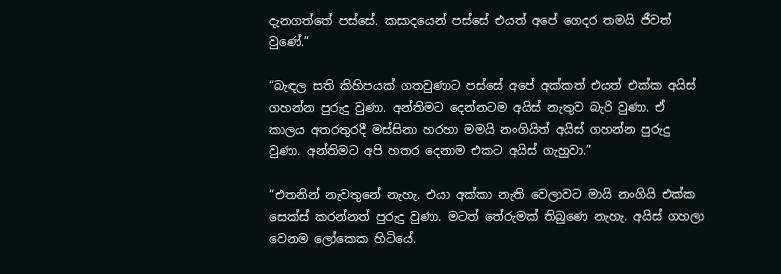දැනගත්තේ පස්සේ. කසාදයෙන් පස්සේ එයත් අපේ ගෙදර තමයි ජීවත් වුණේ.”

“බැඳල සති කිහිපයක් ගතවුණාට පස්සේ අපේ අක්කත් එයත් එක්ක අයිස් ගහන්න පුරුදු වුණා. අන්තිමට දෙන්නටම අයිස් නැතුව බැරි වුණා. ඒ කාලය අතරතුරදී මස්සිනා හරහා මමයි නංගියිත් අයිස් ගහන්න පුරුදු වුණා. අන්තිමට අපි හතර දෙනාම එකට අයිස් ගැහුවා.”

“එතනින් නැවතුනේ නැහැ. එයා අක්කා නැති වෙලාවට මායි නංගියි එක්ක සෙක්ස් කරන්නත් පුරුදු වුණා. මටත් තේරුමක් තිබුණෙ නැහැ. අයිස් ගහලා වෙනම ලෝකෙක හිටියේ.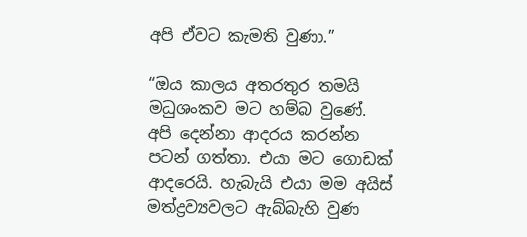අපි ඒවට කැමති වුණා.”

“ඔය කාලය අතරතුර තමයි මධුශංකව මට හම්බ වුණේ. අපි දෙන්නා ආදරය කරන්න පටන් ගත්තා. එයා මට ගොඩක් ආදරෙයි. හැබැයි එයා මම අයිස් මත්ද්‍රව්‍යවලට ඇබ්බැහි වුණ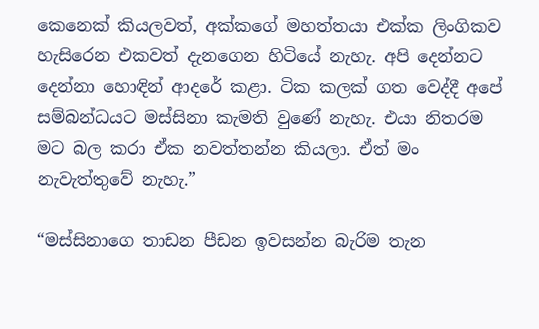කෙනෙක් කියලවත්, අක්කගේ මහත්තයා එක්ක ලිංගිකව හැසිරෙන එකවත් දැනගෙන හිටියේ නැහැ. අපි දෙන්නට දෙන්නා හොඳින් ආදරේ කළා. ටික කලක් ගත වෙද්දී අපේ සම්බන්ධයට මස්සිනා කැමති වුණේ නැහැ. එයා නිතරම මට බල කරා ඒක නවත්තන්න කියලා. ඒත් මං නැවැත්තුවේ නැහැ.”

“මස්සිනාගෙ තාඩන පීඩන ඉවසන්න බැරිම තැන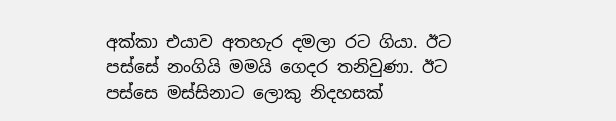අක්කා එයාව අතහැර දමලා රට ගියා. ඊට පස්සේ නංගියි මමයි ගෙදර තනිවුණා. ඊට පස්සෙ මස්සිනාට ලොකු නිදහසක්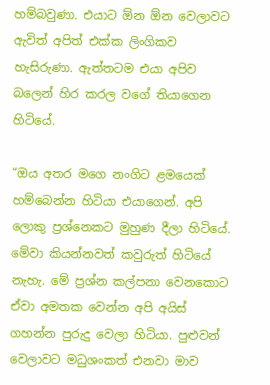හම්බවුණා. එයාට ඕන ඕන වෙලාවට ඇවිත් අපිත් එක්ක ලිංගිකව හැසිරුණා. ඇත්තටම එයා අපිව බලෙන් හිර කරල වගේ තියාගෙන හිටියේ.

“ඔය අතර මගෙ නංගිට ළමයෙක් හම්බෙන්න හිටියා එයාගෙන්. අපි ලොකු ප්‍රශ්නෙකට මුහුණ දීලා හිටියේ. මේවා කියන්නවත් කවුරුත් හිටියේ නැහැ. මේ ප්‍රශ්න කල්පනා වෙනකොට ඒවා අමතක වෙන්න අපි අයිස් ගහන්න පුරුදු වෙලා හිටියා. පුළුවන් වෙලාවට මධුශංකත් එනවා මාව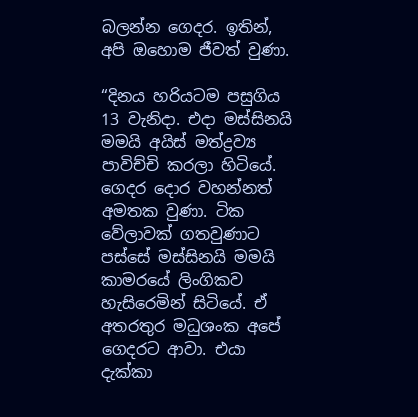බලන්න ගෙදර. ඉතින්, අපි ඔහොම ජීවත් වුණා.

“දිනය හරියටම පසුගිය 13 වැනිදා. එදා මස්සිනයි මමයි අයිස් මත්ද්‍රව්‍ය පාවිච්චි කරලා හිටියේ. ගෙදර දොර වහන්නත් අමතක වුණා. ටික වේලාවක් ගතවුණාට පස්සේ මස්සිනයි මමයි කාමරයේ ලිංගිකව හැසිරෙමින් සිටියේ. ඒ අතරතුර මධුශංක අපේ ගෙදරට ආවා. එයා දැක්කා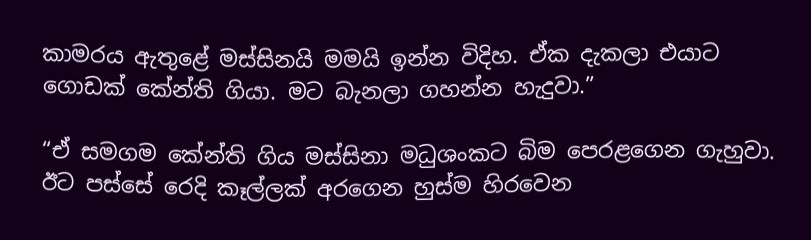කාමරය ඇතුළේ මස්සිනයි මමයි ඉන්න විදිහ. ඒක දැකලා එයාට ගොඩක් කේන්ති ගියා. මට බැනලා ගහන්න හැදුවා.”

“ඒ සමගම කේන්ති ගිය මස්සිනා මධුශංකට බිම පෙරළගෙන ගැහුවා. ඊට පස්සේ රෙදි කෑල්ලක් අරගෙන හුස්ම හිරවෙන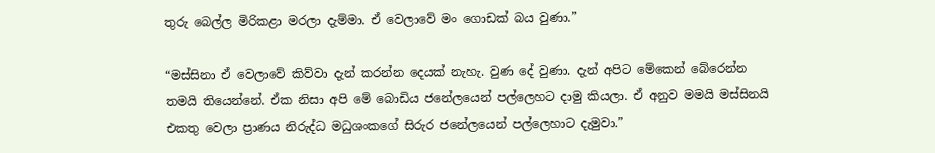තුරු බෙල්ල මිරිකළා මරලා දැම්මා. ඒ වෙලාවේ මං ගොඩක් බය වුණා.”

“මස්සිනා ඒ වෙලාවේ කිව්වා දැන් කරන්න දෙයක් නැහැ. වුණ දේ වුණා. දැන් අපිට මේකෙන් බේරෙන්න තමයි තියෙන්නේ. ඒක නිසා අපි මේ බොඩිය ජනේලයෙන් පල්ලෙහට දාමු කියලා. ඒ අනුව මමයි මස්සිනයි එකතු වෙලා ප්‍රාණය නිරුද්ධ මධුශංකගේ සිරුර ජනේලයෙන් පල්ලෙහාට දැමුවා.”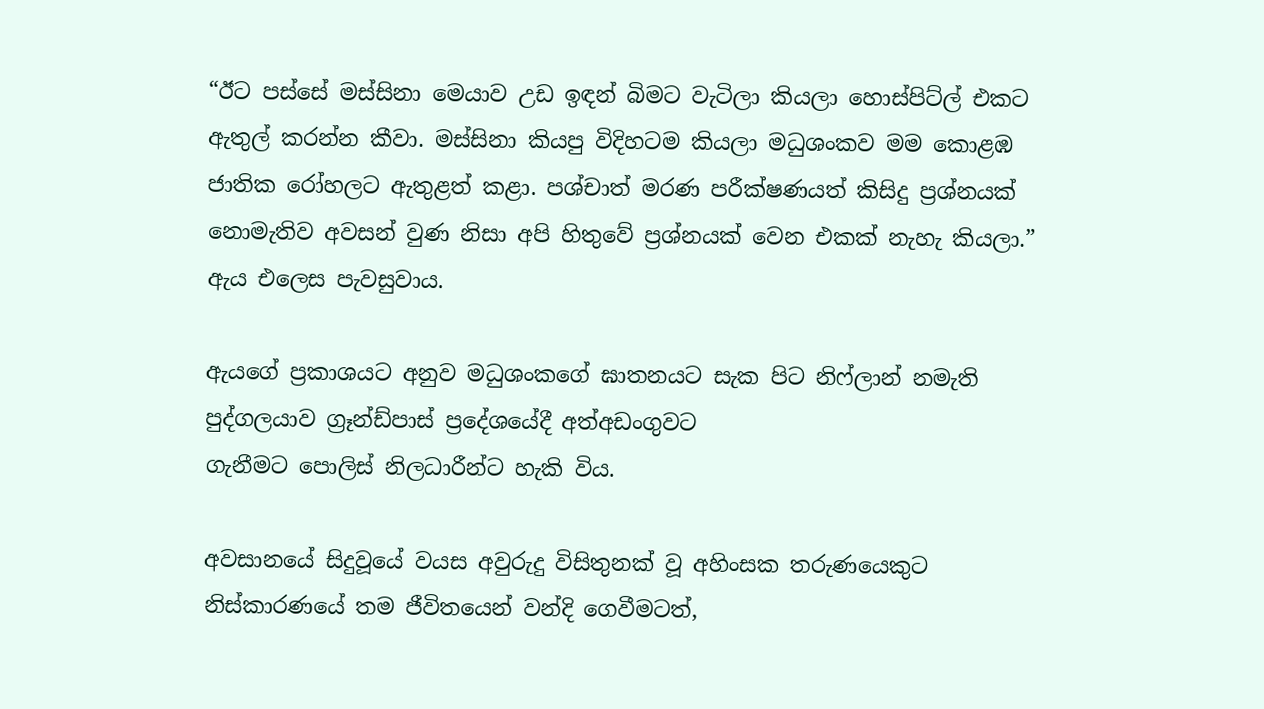“ඊට පස්සේ මස්සිනා මෙයාව උඩ ඉඳන් බිමට වැටිලා කියලා හොස්පිට්ල් එකට ඇතුල් කරන්න කීවා. මස්සිනා කියපු විදිහටම කියලා මධුශංකව මම කොළඹ ජාතික රෝහලට ඇතුළත් කළා. පශ්චාත් මරණ පරීක්ෂණයත් කිසිදු ප්‍රශ්නයක් නොමැතිව අවසන් වුණ නිසා අපි හිතුවේ ප්‍රශ්නයක් වෙන එකක් නැහැ කියලා.” ඇය එලෙස පැවසුවාය.

ඇයගේ ප්‍රකාශයට අනුව මධුශංකගේ ඝාතනයට සැක පිට නිෆ්ලාන් නමැති පුද්ගලයාව ග්‍රෑන්ඩ්පාස් ප්‍රදේශයේදී අත්අඩංගුවට
ගැනීමට පොලිස් නිලධාරීන්ට හැකි විය.

අවසානයේ සිදුවූයේ වයස අවුරුදු විසිතුනක් වූ අහිංසක තරුණයෙකුට නිස්කාරණයේ තම ජීවිතයෙන් වන්දි ගෙවීමටත්,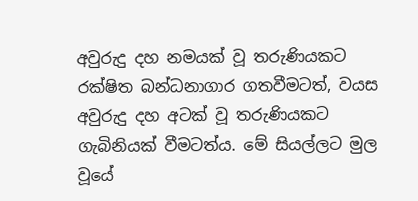අවුරුදු දහ නමයක් වූ තරුණියකට රක්ෂිත බන්ධනාගාර ගතවීමටත්, වයස අවුරුදු දහ අටක් වූ තරුණියකට ගැබිනියක් වීමටත්ය. මේ සියල්ලට මුල වූයේ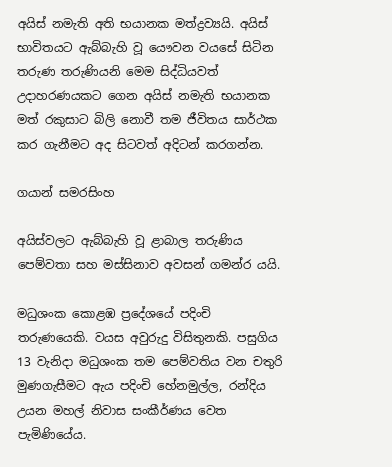අයිස් නමැති අති භයානක මත්ද්‍රව්‍යයි. අයිස් භාවිතයට ඇබ්බැහි වූ යෞවන වයසේ සිටින තරුණ තරුණියනි මෙම සිද්ධියවත් උදාහරණයකට ගෙන අයිස් නමැති භයානක මත් රකුසාට බිලි නොවී තම ජීවිතය සාර්ථක කර ගැනීමට අද සිටවත් අදිටන් කරගන්න.

ගයාන් සමරසිංහ

අයිස්වලට ඇබ්බැහි වූ ළාබාල තරුණිය පෙම්වතා සහ මස්සිනාව අවසන් ගමන්ර යයි.

මධුශංක කොළඹ ප්‍රදේශයේ පදිංචි තරුණයෙකි. වයස අවුරුදු විසිතුනකි. පසුගිය 13 වැනිදා මධුශංක තම පෙම්වතිය වන චතුරි මුණගැසීමට ඇය පදිංචි හේනමුල්ල, රන්දිය උයන මහල් නිවාස සංකීර්ණය වෙත පැමිණියේය.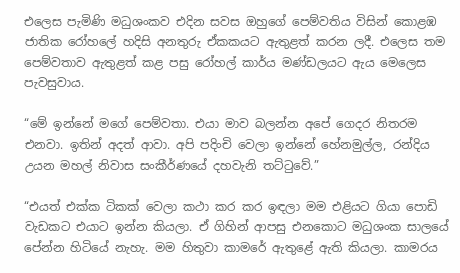එලෙස පැමිණි මධුශංකව එදින සවස ඔහුගේ පෙම්වතිය විසින් කොළඹ ජාතික රෝහලේ හදිසි අනතුරු ඒකකයට ඇතුළත් කරන ලදී. එලෙස තම පෙම්වතාව ඇතුළත් කළ පසු රෝහල් කාර්ය මණ්ඩලයට ඇය මෙලෙස පැවසුවාය.

“මේ ඉන්නේ මගේ පෙම්වතා. එයා මාව බලන්න අපේ ගෙදර නිතරම එනවා. ඉතින් අදත් ආවා. අපි පදිංචි වෙලා ඉන්නේ හේනමුල්ල, රන්දිය උයන මහල් නිවාස සංකීර්ණයේ දහවැනි තට්ටුවේ.”

“එයත් එක්ක ටිකක් වෙලා කථා කර කර ඉඳලා මම එළියට ගියා පොඩි වැඩකට එයාට ඉන්න කියලා. ඒ ගිහින් ආපසු එනකොට මධුශංක සාලයේ පේන්න හිටියේ නැහැ. මම හිතුවා කාමරේ ඇතුළේ ඇති කියලා. කාමරය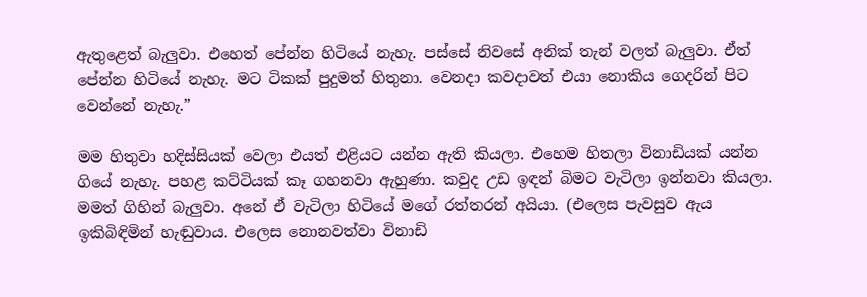ඇතුළෙත් බැලුවා. එහෙත් පේන්න හිටියේ නැහැ. පස්සේ නිවසේ අනික් තැන් වලත් බැලුවා. ඒත් පේන්න හිටියේ නැහැ. මට ටිකක් පුදුමත් හිතුනා. වෙනදා කවදාවත් එයා නොකිය ගෙදරින් පිට වෙන්නේ නැහැ.”

මම හිතුවා හදිස්සියක් වෙලා එයත් එළියට යන්න ඇති කියලා. එහෙම හිතලා විනාඩියක් යන්න ගියේ නැහැ. පහළ කට්ටියක් කෑ ගහනවා ඇහුණා. කවුද උඩ ඉඳන් බිමට වැටිලා ඉන්නවා කියලා. මමත් ගිහින් බැලුවා. අනේ ඒ වැටිලා හිටියේ මගේ රත්තරන් අයියා. (එලෙස පැවසුව ඇය ඉකිබිඳිමින් හැඬුවාය. එලෙස නොනවත්වා විනාඩි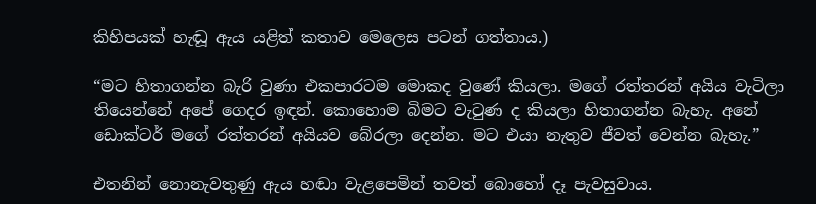කිහිපයක් හැඬූ ඇය යළිත් කතාව මෙලෙස පටන් ගත්තාය.)

“මට හිතාගන්න බැරි වුණා එකපාරටම මොකද වුණේ කියලා. මගේ රත්තරන් අයිය වැටිලා තියෙන්නේ අපේ ගෙදර ඉඳන්. කොහොම බිමට වැටුණ ද කියලා හිතාගන්න බැහැ. අනේ ඩොක්ටර් මගේ රත්තරන් අයියව බේරලා දෙන්න. මට එයා නැතුව ජීවත් වෙන්න බැහැ.”

එතනින් නොනැවතුණු ඇය හඬා වැළපෙමින් තවත් බොහෝ දෑ පැවසුවාය.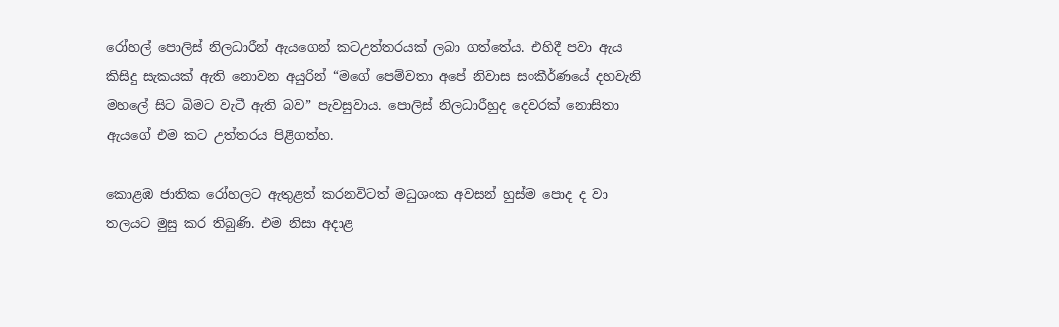රෝහල් පොලිස් නිලධාරීන් ඇයගෙන් කටඋත්තරයක් ලබා ගත්තේය. එහිදී පවා ඇය කිසිදු සැකයක් ඇති නොවන අයුරින් “මගේ පෙම්වතා අපේ නිවාස සංකීර්ණයේ දහවැනි මහලේ සිට බිමට වැටී ඇති බව” පැවසුවාය. පොලිස් නිලධාරීහුද දෙවරක් නොසිතා ඇයගේ එම කට උත්තරය පිළිගත්හ.

කොළඹ ජාතික රෝහලට ඇතුළත් කරනවිටත් මධුශංක අවසන් හුස්ම පොද ද වා තලයට මුසු කර තිබුණි. එම නිසා අදාළ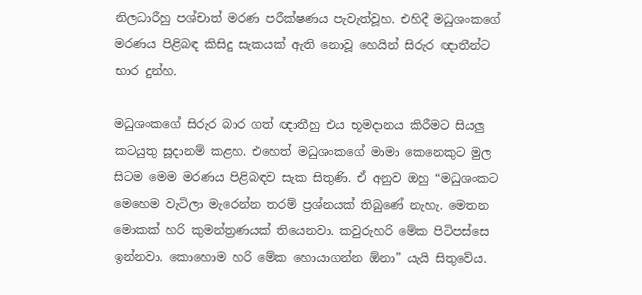නිලධාරීහු පශ්චාත් මරණ පරීක්ෂණය පැවැත්වූහ. එහිදී මධුශංකගේ මරණය පිළිබඳ කිසිදු සැකයක් ඇති නොවූ හෙයින් සිරුර ඥාතීන්ට භාර දුන්හ.

මධුශංකගේ සිරුර බාර ගත් ඥාතීහු එය භූමදානය කිරීමට සියලු කටයුතු සූදානම් කළහ. එහෙත් මධුශංකගේ මාමා කෙනෙකුට මුල සිටම මෙම මරණය පිළිබඳව සැක සිතුණි. ඒ අනුව ඔහු “මධුශංකට මෙහෙම වැටිලා මැරෙන්න තරම් ප්‍රශ්නයක් තිබුණේ නැහැ. මෙතන මොකක් හරි කුමන්ත්‍රණයක් තියෙනවා. කවුරුහරි මේක පිටිපස්සෙ ඉන්නවා. කොහොම හරි මේක හොයාගන්න ඕනා” යැයි සිතුවේය.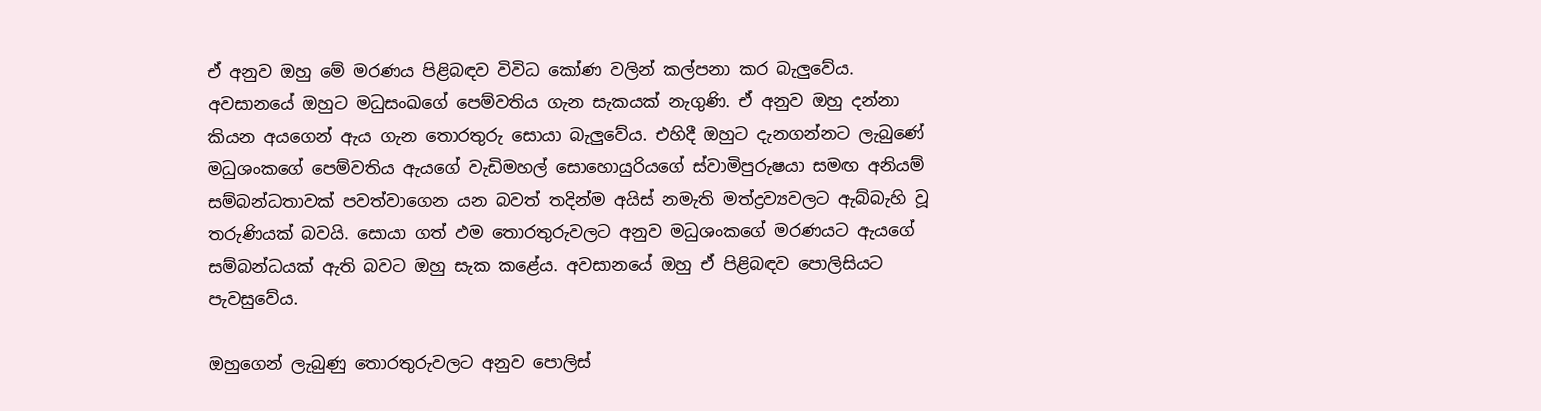ඒ අනුව ඔහු මේ මරණය පිළිබඳව විවිධ කෝණ වලින් කල්පනා කර බැලුවේය. අවසානයේ ඔහුට මධුසංඛගේ පෙම්වතිය ගැන සැකයක් නැගුණි. ඒ අනුව ඔහු දන්නා කියන අයගෙන් ඇය ගැන තොරතුරු සොයා බැලුවේය. එහිදී ඔහුට දැනගන්නට ලැබුණේ මධුශංකගේ පෙම්වතිය ඇයගේ වැඩිමහල් සොහොයුරියගේ ස්වාමිපුරුෂයා සමඟ අනියම් සම්බන්ධතාවක් පවත්වාගෙන යන බවත් තදින්ම අයිස් නමැති මත්ද්‍රව්‍යවලට ඇබ්බැහි වූ තරුණියක් බවයි. සොයා ගත් ඵම තොරතුරුවලට අනුව මධුශංකගේ මරණයට ඇයගේ සම්බන්ධයක් ඇති බවට ඔහු සැක කළේය. අවසානයේ ඔහු ඒ පිළිබඳව පොලිසියට පැවසුවේය.

ඔහුගෙන් ලැබුණු තොරතුරුවලට අනුව පොලිස්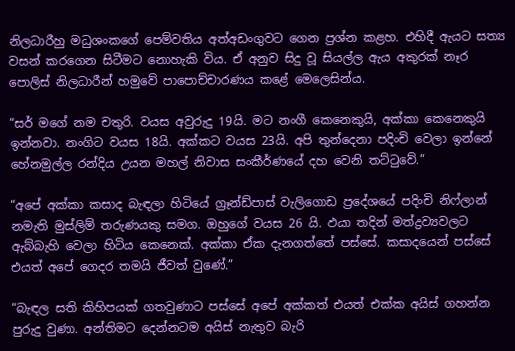නිලධාරීහු මධුශංකගේ පෙම්වතිය අත්අඩංගුවට ගෙන ප්‍රශ්න කළහ. එහිදී ඇයට සත්‍ය වසන් කරගෙන සිටීමට නොහැකි විය. ඒ අනුව සිදු වූ සියල්ල ඇය අකුරක් නෑර පොලිස් නිලධාරීන් හමුවේ පාපොච්චාරණය කළේ මෙලෙසින්ය.

“සර් මගේ නම චතුරි. වයස අවුරුදු 19යි. මට නංගී කෙනෙකුයි, අක්කා කෙනෙකුයි ඉන්නවා. නංගිට වයස 18යි. අක්කට වයස 23යි. අපි තුන්දෙනා පදිංචි වෙලා ඉන්නේ හේනමුල්ල රන්දිය උයන මහල් නිවාස සංකීර්ණයේ දහ වෙනි තට්ටුවේ.”

“අපේ අක්කා කසාද බැඳලා හිටියේ ග්‍රෑන්ඩ්පාස් වැලිගොඩ ප්‍රදේශයේ පදිංචි නිෆ්ලාන් නමැති මුස්ලිම් තරුණයකු සමග. ඔහුගේ වයස 26 යි. ඵයා තදින් මත්ද්‍රව්‍යවලට ඇබ්බැහි වෙලා හිටිය කෙනෙක්. අක්කා ඒක දැනගත්තේ පස්සේ. කසාදයෙන් පස්සේ එයත් අපේ ගෙදර තමයි ජීවත් වුණේ.”

“බැඳල සති කිහිපයක් ගතවුණාට පස්සේ අපේ අක්කත් එයත් එක්ක අයිස් ගහන්න පුරුදු වුණා. අන්තිමට දෙන්නටම අයිස් නැතුව බැරි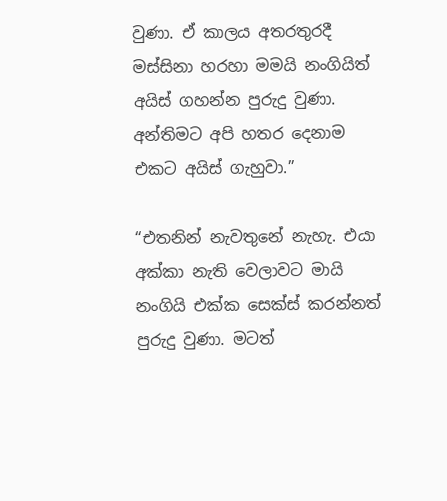වුණා. ඒ කාලය අතරතුරදී මස්සිනා හරහා මමයි නංගියිත් අයිස් ගහන්න පුරුදු වුණා. අන්තිමට අපි හතර දෙනාම එකට අයිස් ගැහුවා.”

“එතනින් නැවතුනේ නැහැ. එයා අක්කා නැති වෙලාවට මායි නංගියි එක්ක සෙක්ස් කරන්නත් පුරුදු වුණා. මටත්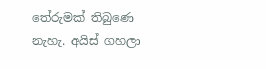තේරුමක් තිබුණෙ නැහැ. අයිස් ගහලා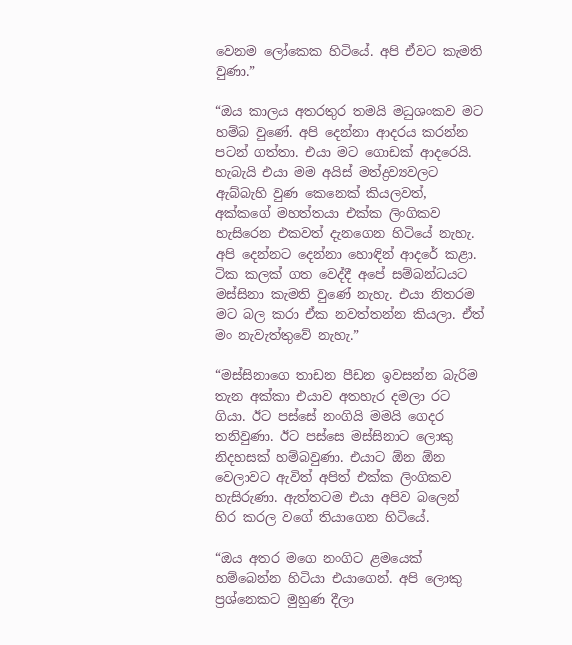වෙනම ලෝකෙක හිටියේ. අපි ඒවට කැමති වුණා.”

“ඔය කාලය අතරතුර තමයි මධුශංකව මට හම්බ වුණේ. අපි දෙන්නා ආදරය කරන්න පටන් ගත්තා. එයා මට ගොඩක් ආදරෙයි. හැබැයි එයා මම අයිස් මත්ද්‍රව්‍යවලට ඇබ්බැහි වුණ කෙනෙක් කියලවත්, අක්කගේ මහත්තයා එක්ක ලිංගිකව හැසිරෙන එකවත් දැනගෙන හිටියේ නැහැ. අපි දෙන්නට දෙන්නා හොඳින් ආදරේ කළා. ටික කලක් ගත වෙද්දී අපේ සම්බන්ධයට මස්සිනා කැමති වුණේ නැහැ. එයා නිතරම මට බල කරා ඒක නවත්තන්න කියලා. ඒත් මං නැවැත්තුවේ නැහැ.”

“මස්සිනාගෙ තාඩන පීඩන ඉවසන්න බැරිම තැන අක්කා එයාව අතහැර දමලා රට ගියා. ඊට පස්සේ නංගියි මමයි ගෙදර තනිවුණා. ඊට පස්සෙ මස්සිනාට ලොකු නිදහසක් හම්බවුණා. එයාට ඕන ඕන වෙලාවට ඇවිත් අපිත් එක්ක ලිංගිකව හැසිරුණා. ඇත්තටම එයා අපිව බලෙන් හිර කරල වගේ තියාගෙන හිටියේ.

“ඔය අතර මගෙ නංගිට ළමයෙක් හම්බෙන්න හිටියා එයාගෙන්. අපි ලොකු ප්‍රශ්නෙකට මුහුණ දීලා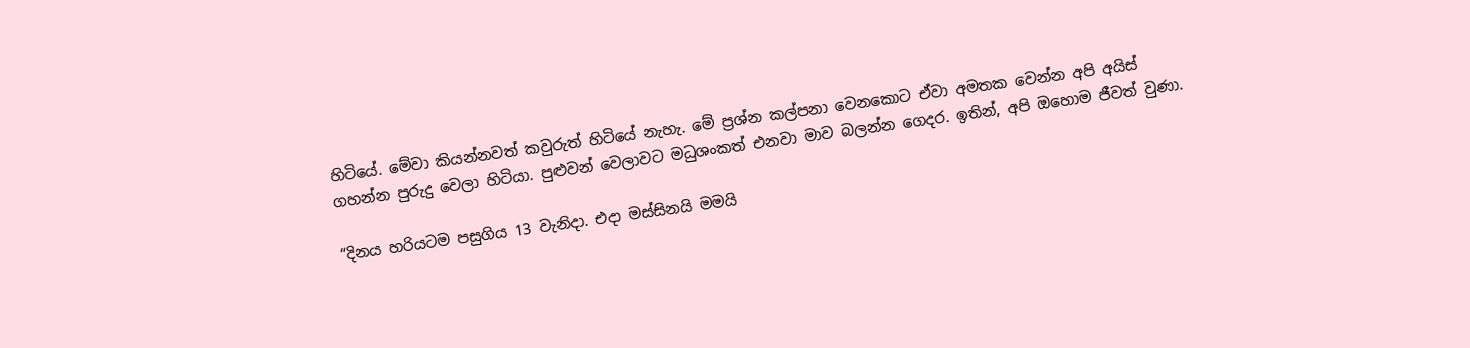හිටියේ. මේවා කියන්නවත් කවුරුත් හිටියේ නැහැ. මේ ප්‍රශ්න කල්පනා වෙනකොට ඒවා අමතක වෙන්න අපි අයිස් ගහන්න පුරුදු වෙලා හිටියා. පුළුවන් වෙලාවට මධුශංකත් එනවා මාව බලන්න ගෙදර. ඉතින්, අපි ඔහොම ජීවත් වුණා.

“දිනය හරියටම පසුගිය 13 වැනිදා. එදා මස්සිනයි මමයි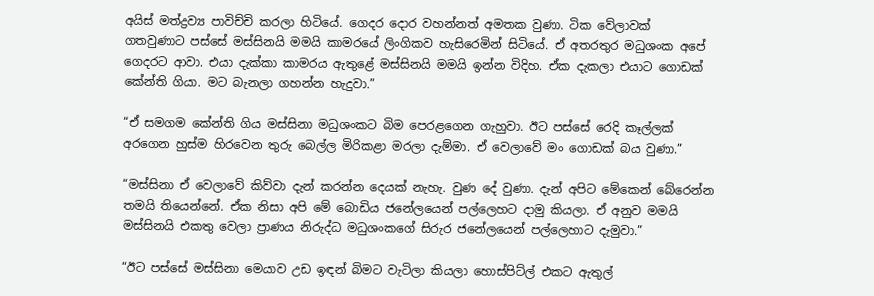අයිස් මත්ද්‍රව්‍ය පාවිච්චි කරලා හිටියේ. ගෙදර දොර වහන්නත් අමතක වුණා. ටික වේලාවක් ගතවුණාට පස්සේ මස්සිනයි මමයි කාමරයේ ලිංගිකව හැසිරෙමින් සිටියේ. ඒ අතරතුර මධුශංක අපේ ගෙදරට ආවා. එයා දැක්කා කාමරය ඇතුළේ මස්සිනයි මමයි ඉන්න විදිහ. ඒක දැකලා එයාට ගොඩක් කේන්ති ගියා. මට බැනලා ගහන්න හැදුවා.”

“ඒ සමගම කේන්ති ගිය මස්සිනා මධුශංකට බිම පෙරළගෙන ගැහුවා. ඊට පස්සේ රෙදි කෑල්ලක් අරගෙන හුස්ම හිරවෙන තුරු බෙල්ල මිරිකළා මරලා දැම්මා. ඒ වෙලාවේ මං ගොඩක් බය වුණා.”

“මස්සිනා ඒ වෙලාවේ කිව්වා දැන් කරන්න දෙයක් නැහැ. වුණ දේ වුණා. දැන් අපිට මේකෙන් බේරෙන්න තමයි තියෙන්නේ. ඒක නිසා අපි මේ බොඩිය ජනේලයෙන් පල්ලෙහට දාමු කියලා. ඒ අනුව මමයි මස්සිනයි එකතු වෙලා ප්‍රාණය නිරුද්ධ මධුශංකගේ සිරුර ජනේලයෙන් පල්ලෙහාට දැමුවා.”

“ඊට පස්සේ මස්සිනා මෙයාව උඩ ඉඳන් බිමට වැටිලා කියලා හොස්පිට්ල් එකට ඇතුල්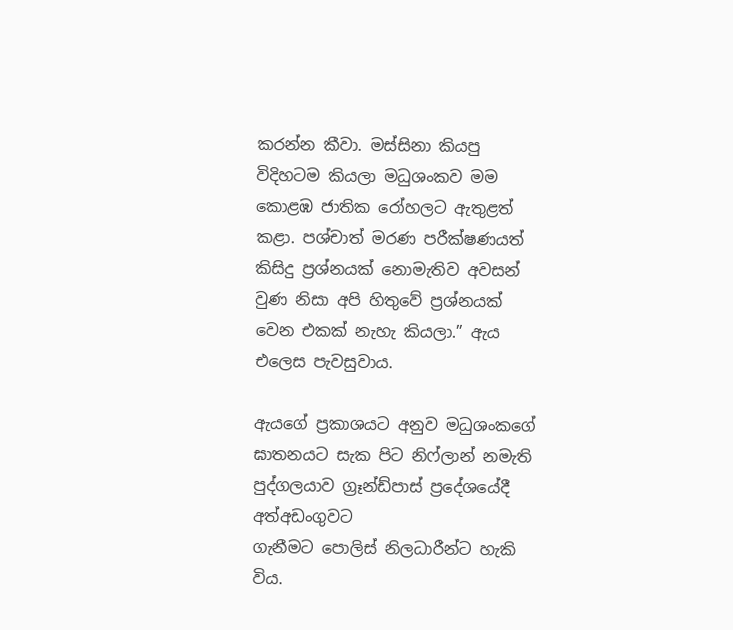කරන්න කීවා. මස්සිනා කියපු විදිහටම කියලා මධුශංකව මම කොළඹ ජාතික රෝහලට ඇතුළත් කළා. පශ්චාත් මරණ පරීක්ෂණයත් කිසිදු ප්‍රශ්නයක් නොමැතිව අවසන් වුණ නිසා අපි හිතුවේ ප්‍රශ්නයක් වෙන එකක් නැහැ කියලා.” ඇය එලෙස පැවසුවාය.

ඇයගේ ප්‍රකාශයට අනුව මධුශංකගේ ඝාතනයට සැක පිට නිෆ්ලාන් නමැති පුද්ගලයාව ග්‍රෑන්ඩ්පාස් ප්‍රදේශයේදී අත්අඩංගුවට
ගැනීමට පොලිස් නිලධාරීන්ට හැකි විය.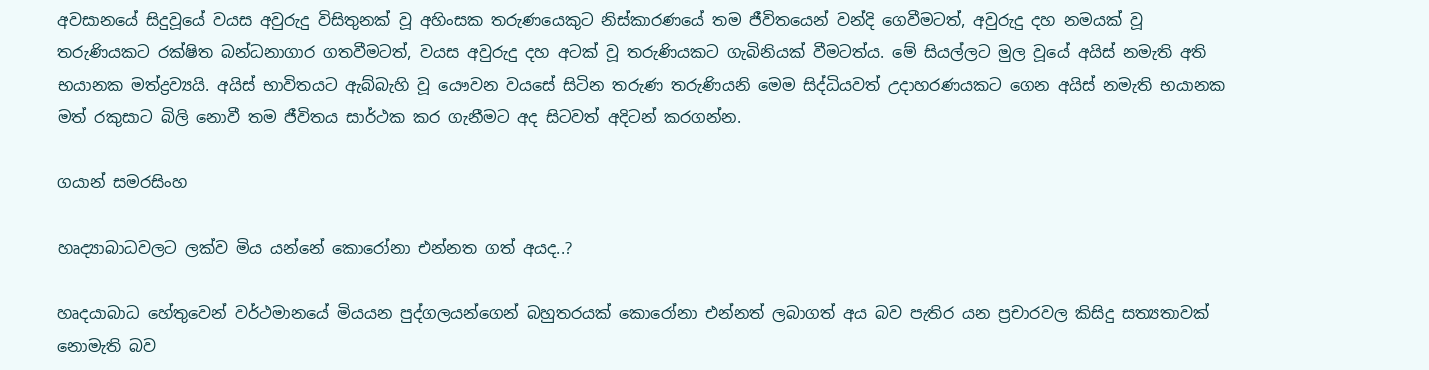අවසානයේ සිදුවූයේ වයස අවුරුදු විසිතුනක් වූ අහිංසක තරුණයෙකුට නිස්කාරණයේ තම ජීවිතයෙන් වන්දි ගෙවීමටත්, අවුරුදු දහ නමයක් වූ තරුණියකට රක්ෂිත බන්ධනාගාර ගතවීමටත්, වයස අවුරුදු දහ අටක් වූ තරුණියකට ගැබිනියක් වීමටත්ය. මේ සියල්ලට මුල වූයේ අයිස් නමැති අති භයානක මත්ද්‍රව්‍යයි. අයිස් භාවිතයට ඇබ්බැහි වූ යෞවන වයසේ සිටින තරුණ තරුණියනි මෙම සිද්ධියවත් උදාහරණයකට ගෙන අයිස් නමැති භයානක මත් රකුසාට බිලි නොවී තම ජීවිතය සාර්ථක කර ගැනීමට අද සිටවත් අදිටන් කරගන්න.

ගයාන් සමරසිංහ

හෘද්‍යාබාධවලට ලක්ව මිය යන්නේ කොරෝනා එන්නත ගත් අයද..?

හෘදයාබාධ හේතුවෙන් වර්ථමානයේ මියයන පුද්ගලයන්ගෙන් බහුතරයක් කොරෝනා එන්නත් ලබාගත් අය බව පැතිර යන ප්‍රචාරවල කිසිදු සත්‍යතාවක් නොමැති බව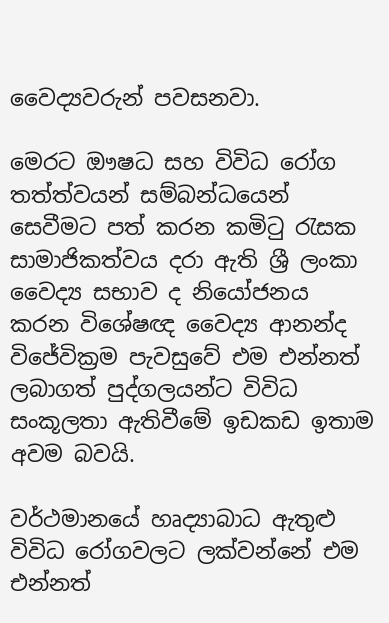වෛද්‍යවරුන් පවසනවා.

මෙරට ඖෂධ සහ විවිධ රෝග තත්ත්වයන් සම්බන්ධයෙන් සෙවීමට පත් කරන කමිටු රැසක සාමාජිකත්වය දරා ඇති ශ්‍රී ලංකා වෛද්‍ය සභාව ද නියෝජනය කරන විශේෂඥ වෛද්‍ය ආනන්ද විජේවික්‍රම පැවසුවේ එම එන්නත් ලබාගත් පුද්ගලයන්ට විවිධ සංකූලතා ඇතිවීමේ ඉඩකඩ ඉතාම අවම බවයි.

වර්ථමානයේ හෘද්‍යාබාධ ඇතුළු විවිධ රෝගවලට ලක්වන්නේ එම එන්නත්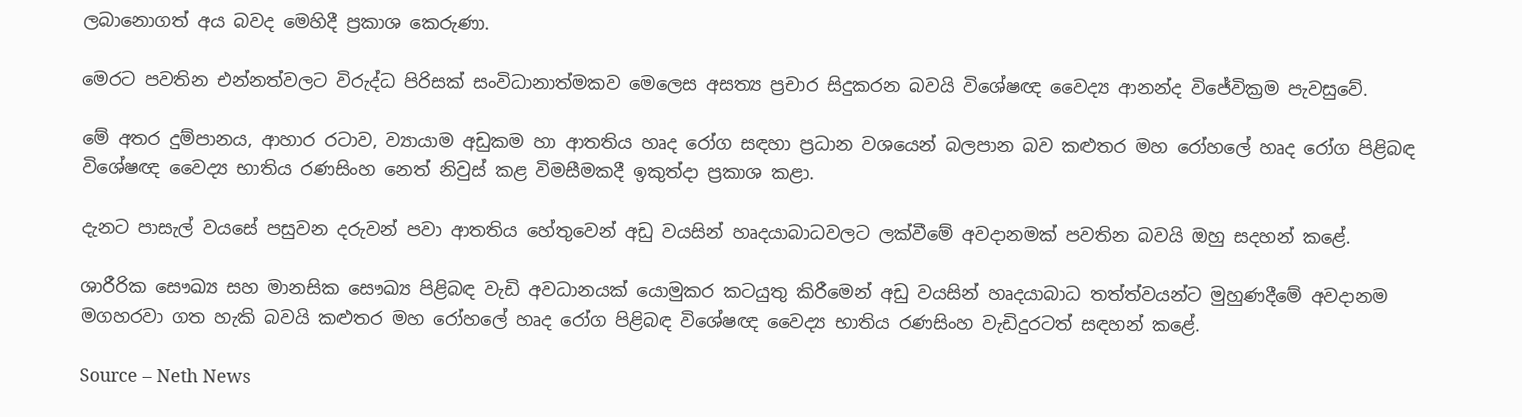ලබානොගත් අය බවද මෙහිදී ප්‍රකාශ කෙරුණා.

මෙරට පවතින එන්නත්වලට විරුද්ධ පිරිසක් සංවිධානාත්මකව මෙලෙස අසත්‍ය ප්‍රචාර සිදුකරන බවයි විශේෂඥ වෛද්‍ය ආනන්ද විජේවික්‍රම පැවසුවේ.

මේ අතර දුම්පානය, ආහාර රටාව, ව්‍යායාම අඩුකම හා ආතතිය හෘද රෝග සඳහා ප්‍රධාන වශයෙන් බලපාන බව කළුතර මහ රෝහලේ හෘද රෝග පිළිබඳ විශේෂඥ වෛද්‍ය භාතිය රණසිංහ නෙත් නිවුස් කළ විමසීමකදී ඉකුත්දා ප්‍රකාශ කළා.

දැනට පාසැල් වයසේ පසුවන දරුවන් පවා ආතතිය හේතුවෙන් අඩු වයසින් හෘදයාබාධවලට ලක්වීමේ අවදානමක් පවතින බවයි ඔහු සදහන් කළේ.

ශාරීරික සෞඛ්‍ය සහ මානසික සෞඛ්‍ය පිළිබඳ වැඩි අවධානයක් යොමුකර කටයුතු කිරීමෙන් අඩු වයසින් හෘදයාබාධ තත්ත්වයන්ට මුහුණදීමේ අවදානම මගහරවා ගත හැකි බවයි කළුතර මහ රෝහලේ හෘද රෝග පිළිබඳ විශේෂඥ වෛද්‍ය භාතිය රණසිංහ වැඩිදුරටත් සඳහන් කළේ.

Source – Neth News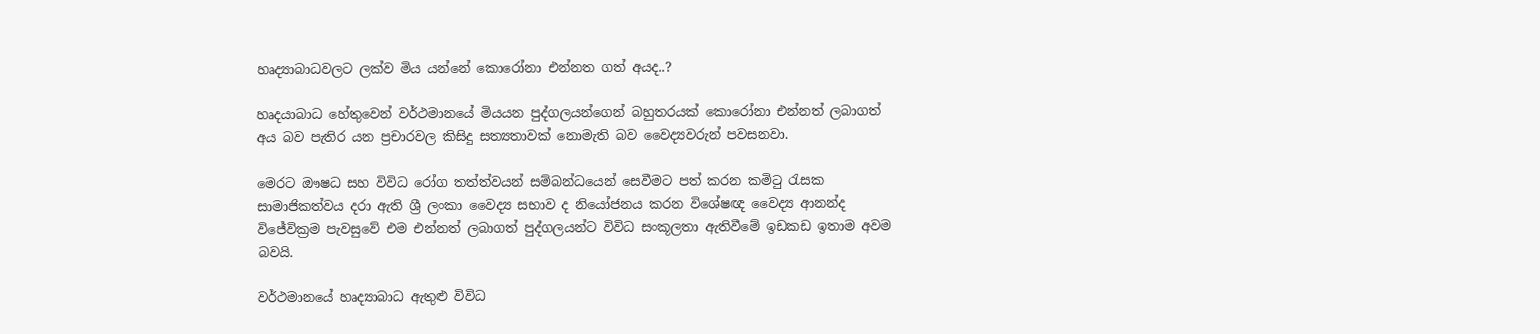හෘද්‍යාබාධවලට ලක්ව මිය යන්නේ කොරෝනා එන්නත ගත් අයද..?

හෘදයාබාධ හේතුවෙන් වර්ථමානයේ මියයන පුද්ගලයන්ගෙන් බහුතරයක් කොරෝනා එන්නත් ලබාගත් අය බව පැතිර යන ප්‍රචාරවල කිසිදු සත්‍යතාවක් නොමැති බව වෛද්‍යවරුන් පවසනවා.

මෙරට ඖෂධ සහ විවිධ රෝග තත්ත්වයන් සම්බන්ධයෙන් සෙවීමට පත් කරන කමිටු රැසක සාමාජිකත්වය දරා ඇති ශ්‍රී ලංකා වෛද්‍ය සභාව ද නියෝජනය කරන විශේෂඥ වෛද්‍ය ආනන්ද විජේවික්‍රම පැවසුවේ එම එන්නත් ලබාගත් පුද්ගලයන්ට විවිධ සංකූලතා ඇතිවීමේ ඉඩකඩ ඉතාම අවම බවයි.

වර්ථමානයේ හෘද්‍යාබාධ ඇතුළු විවිධ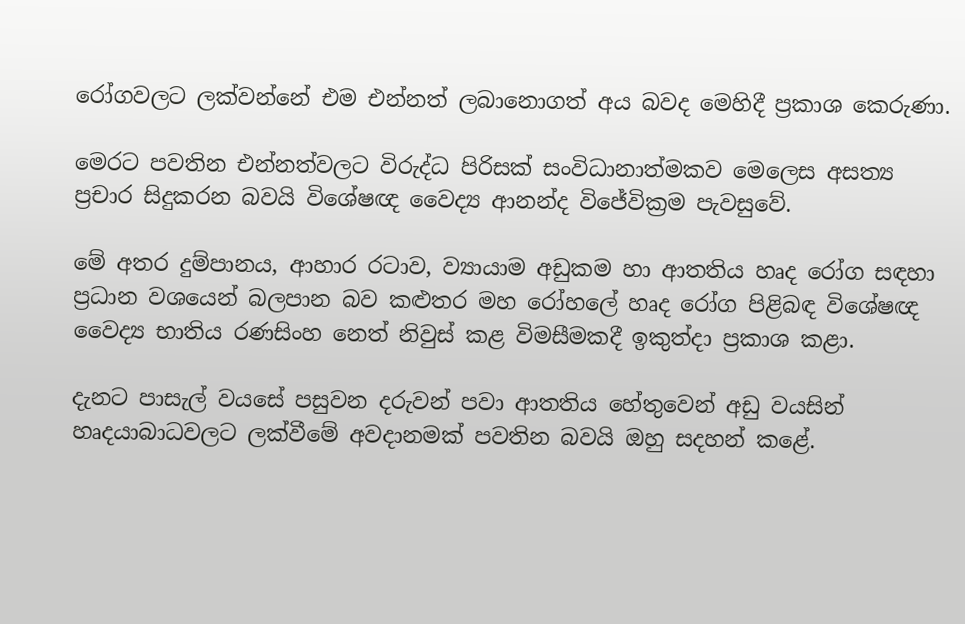රෝගවලට ලක්වන්නේ එම එන්නත් ලබානොගත් අය බවද මෙහිදී ප්‍රකාශ කෙරුණා.

මෙරට පවතින එන්නත්වලට විරුද්ධ පිරිසක් සංවිධානාත්මකව මෙලෙස අසත්‍ය ප්‍රචාර සිදුකරන බවයි විශේෂඥ වෛද්‍ය ආනන්ද විජේවික්‍රම පැවසුවේ.

මේ අතර දුම්පානය, ආහාර රටාව, ව්‍යායාම අඩුකම හා ආතතිය හෘද රෝග සඳහා ප්‍රධාන වශයෙන් බලපාන බව කළුතර මහ රෝහලේ හෘද රෝග පිළිබඳ විශේෂඥ වෛද්‍ය භාතිය රණසිංහ නෙත් නිවුස් කළ විමසීමකදී ඉකුත්දා ප්‍රකාශ කළා.

දැනට පාසැල් වයසේ පසුවන දරුවන් පවා ආතතිය හේතුවෙන් අඩු වයසින් හෘදයාබාධවලට ලක්වීමේ අවදානමක් පවතින බවයි ඔහු සදහන් කළේ.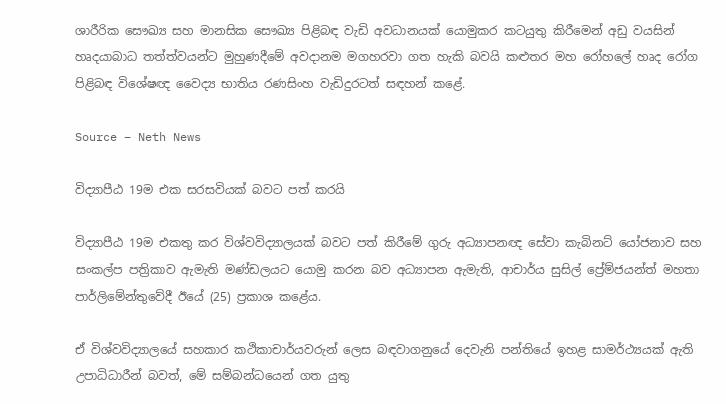ශාරීරික සෞඛ්‍ය සහ මානසික සෞඛ්‍ය පිළිබඳ වැඩි අවධානයක් යොමුකර කටයුතු කිරීමෙන් අඩු වයසින් හෘදයාබාධ තත්ත්වයන්ට මුහුණදීමේ අවදානම මගහරවා ගත හැකි බවයි කළුතර මහ රෝහලේ හෘද රෝග පිළිබඳ විශේෂඥ වෛද්‍ය භාතිය රණසිංහ වැඩිදුරටත් සඳහන් කළේ.

Source – Neth News

විද්‍යාපීඨ 19ම එක සරසවියක් බවට පත් කරයි

විද්‍යාපීඨ 19ම එකතු කර විශ්වවිද්‍යාලයක් බවට පත් කිරීමේ ගුරු අධ්‍යාපනඥ සේවා කැබිනට් යෝජනාව සහ සංකල්ප පත්‍රිකාව ඇමැති මණ්ඩලයට යොමු කරන බව අධ්‍යාපන ඇමැති, ආචාර්ය සුසිල් ප්‍රේම්ජයන්ත් මහතා පාර්ලිමේන්තුවේදී ඊයේ (25) ප්‍රකාශ කළේය.

ඒ විශ්වවිද්‍යාලයේ සහකාර කථිකාචාර්යවරුන් ලෙස බඳවාගනුයේ දෙවැනි පන්තියේ ඉහළ සාමර්ථ්‍යයක් ඇති උපාධිධාරීන් බවත්, මේ සම්බන්ධයෙන් ගත යුතු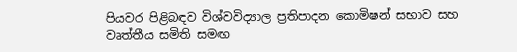පියවර පිළිබඳව විශ්වවිද්‍යාල ප්‍රතිපාදන කොමිෂන් සභාව සහ වෘත්තීය සමිති සමඟ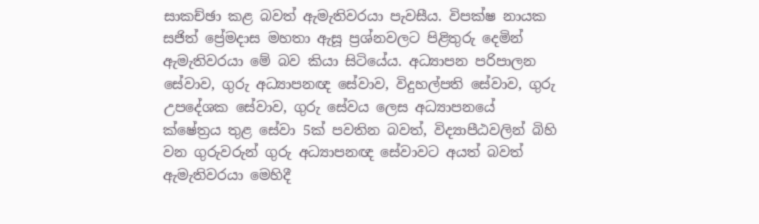සාකච්ඡා කළ බවත් ඇමැතිවරයා පැවසීය. විපක්ෂ නායක සජිත් ප්‍රේමදාස මහතා ඇසූ ප්‍රශ්නවලට පිළිතුරු දෙමින් ඇමැතිවරයා මේ බව කියා සිටියේය. අධ්‍යාපන පරිපාලන සේවාව, ගුරු අධ්‍යාපනඥ සේවාව, විදුහල්පති සේවාව, ගුරු උපදේශක සේවාව, ගුරු සේවය ලෙස අධ්‍යාපනයේ ක්ෂේත්‍රය තුළ සේවා 5ක් පවතින බවත්, විද්‍යාපීඨවලින් බිහි වන ගුරුවරුන් ගුරු අධ්‍යාපනඥ සේවාවට අයත් බවත් ඇමැතිවරයා මෙහිදී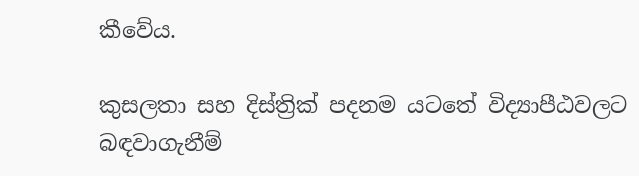කීවේය.

කුසලතා සහ දිස්ත්‍රික් පදනම යටතේ විද්‍යාපීඨවලට බඳවාගැනීම්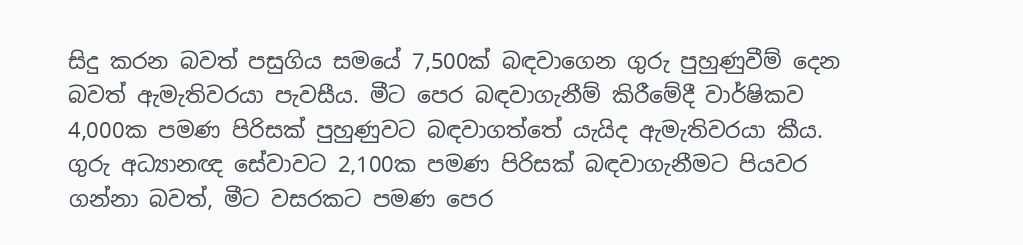සිදු කරන බවත් පසුගිය සමයේ 7,500ක් බඳවාගෙන ගුරු පුහුණුවීම් දෙන බවත් ඇමැතිවරයා පැවසීය. මීට පෙර බඳවාගැනීම් කිරීමේදී වාර්ෂිකව 4,000ක පමණ පිරිසක් පුහුණුවට බඳවාගත්තේ යැයිද ඇමැතිවරයා කීය. ගුරු අධ්‍යානඥ සේවාවට 2,100ක පමණ පිරිසක් බඳවාගැනීමට පියවර ගන්නා බවත්, මීට වසරකට පමණ පෙර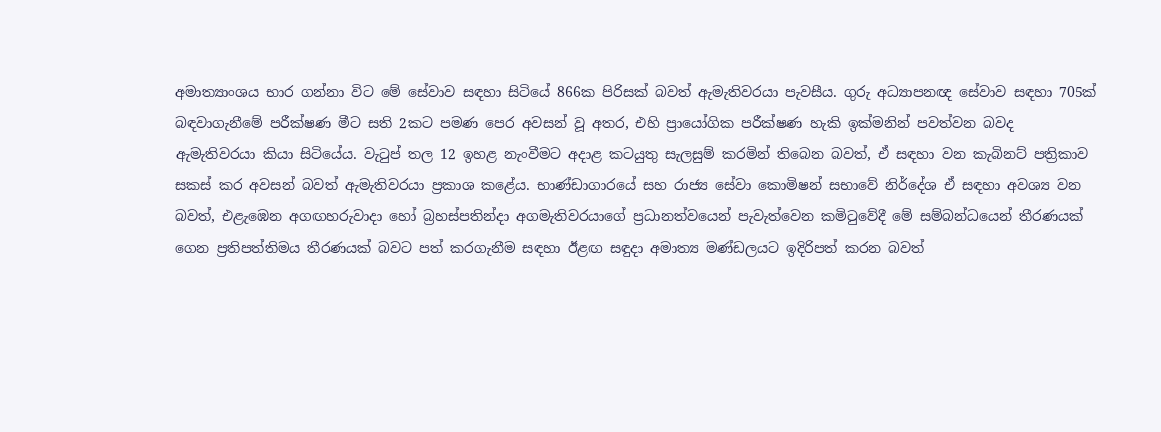අමාත්‍යාංශය භාර ගන්නා විට මේ සේවාව සඳහා සිටියේ 866ක පිරිසක් බවත් ඇමැතිවරයා පැවසීය. ගුරු අධ්‍යාපනඥ සේවාව සඳහා 705ක් බඳවාගැනීමේ පරීක්ෂණ මීට සති 2කට පමණ පෙර අවසන් වූ අතර, එහි ප්‍රායෝගික පරීක්ෂණ හැකි ඉක්මනින් පවත්වන බවද ඇමැතිවරයා කියා සිටියේය. වැටුප් තල 12 ඉහළ නැංවීමට අදාළ කටයුතු සැලසුම් කරමින් තිබෙන බවත්, ඒ සඳහා වන කැබිනට් පත්‍රිකාව සකස් කර අවසන් බවත් ඇමැතිවරයා ප්‍රකාශ කළේය. භාණ්ඩාගාරයේ සහ රාජ්‍ය සේවා කොමිෂන් සභාවේ නිර්දේශ ඒ සඳහා අවශ්‍ය වන බවත්, එළැඹෙන අගඟහරුවාදා හෝ බ්‍රහස්පතින්දා අගමැතිවරයාගේ ප්‍රධානත්වයෙන් පැවැත්වෙන කමිටුවේදී මේ සම්බන්ධයෙන් තීරණයක් ගෙන ප්‍රතිපත්තිමය තීරණයක් බවට පත් කරගැනීම සඳහා ඊළඟ සඳුදා අමාත්‍ය මණ්ඩලයට ඉදිරිපත් කරන බවත්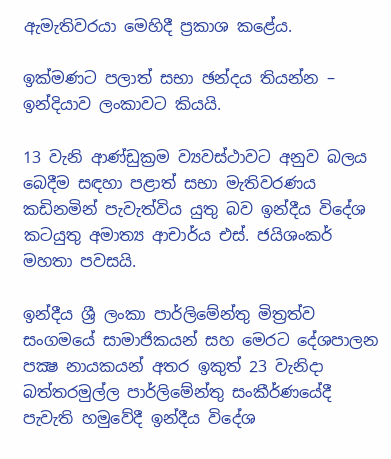ඇමැතිවරයා මෙහිදී ප්‍රකාශ කළේය.

ඉක්මණට පලාත් සභා ඡන්දය තියන්න – ඉන්දියාව ලංකාවට කියයි.

13 වැනි ආණ්ඩුක්‍රම ව්‍යවස්ථාවට අනුව බලය බෙදීම සඳහා පළාත් සභා මැතිවරණය කඩිනමින් පැවැත්විය යුතු බව ඉන්දීය විදේශ කටයුතු අමාත්‍ය ආචාර්ය එස්. ජයිශංකර් මහතා පවසයි.

ඉන්දීය ශ්‍රී ලංකා පාර්ලිමේන්තු මිත්‍රත්ව සංගමයේ සාමාජිකයන් සහ මෙරට දේශපාලන පක්‍ෂ නායකයන් අතර ඉකුත් 23 වැනිදා බත්තරමුල්ල පාර්ලිමේන්තු සංකීර්ණයේදී පැවැති හමුවේදී ඉන්දීය විදේශ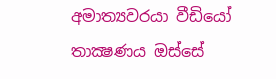අමාත්‍යවරයා වීඩියෝ තාක්‍ෂණය ඔස්සේ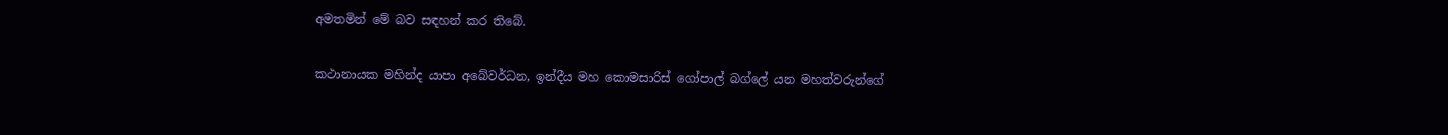අමතමින් මේ බව සඳහන් කර තිබේ.

කථානායක මහින්ද යාපා අබේවර්ධන, ඉන්දීය මහ කොමසාරිස් ගෝපාල් බග්ලේ යන මහත්වරුන්ගේ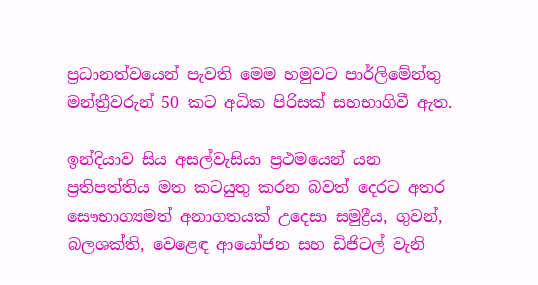ප්‍රධානත්වයෙන් පැවති මෙම හමුවට පාර්ලිමේන්තු මන්ත්‍රීවරුන් 50 කට අධික පිරිසක් සහභාගිවී ඇත.

ඉන්දියාව සිය අසල්වැසියා ප්‍රථමයෙන් යන ප්‍රතිපත්තිය මත කටයුතු කරන බවත් දෙරට අතර සෞභාග්‍යමත් අනාගතයක් උදෙසා සමුද්‍රීය, ගුවන්, බලශක්ති, වෙළෙඳ ආයෝජන සහ ඩිජිටල් වැනි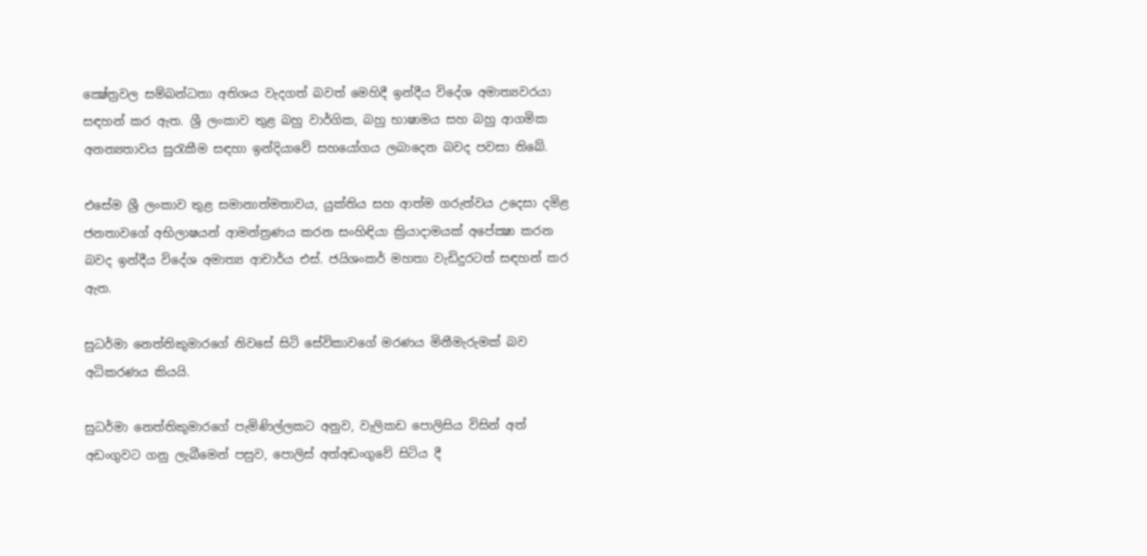ක්‍ෂේත්‍රවල සම්බන්ධතා අතිශය වැදගත් බවත් මෙහිදී ඉන්දීය විදේශ අමාත්‍යවරයා සඳහන් කර ඇත. ශ්‍රී ලංකාව තුළ බහු වාර්ගික, බහු භාෂාමය සහ බහු ආගමික අනන්‍යතාවය සුරැකීම සඳහා ඉන්දියාවේ සහයෝගය ලබාදෙන බවද පවසා තිබේ.

එසේම ශ්‍රී ලංකාව තුළ සමානාත්මතාවය, යුක්තිය සහ ආත්ම ගරුත්වය උදෙසා දමිළ ජනතාවගේ අභිලාෂයන් ආමන්ත්‍රණය කරන සංහිඳියා ක්‍රියාදාමයක් අපේක්‍ෂා කරන බවද ඉන්දීය විදේශ අමාත්‍ය ආචාර්ය එස්. ජයිශංකර් මහතා වැඩිදුරටත් සඳහන් කර ඇත.

සුධර්මා නෙත්තිකුමාරගේ නිවසේ සිටි සේවිකාවගේ මරණය මිනීමැරුමක් බව අධිකරණය කියයි.

සුධර්මා නෙත්තිකුමාරගේ පැමිණිල්ලකට අනුව, වැලිකඩ පොලිසිය විසින් අත් අඩංගුවට ගනු ලැබීමෙන් පසුව, පොලිස් අත්අඩංගුවේ සිටිය දී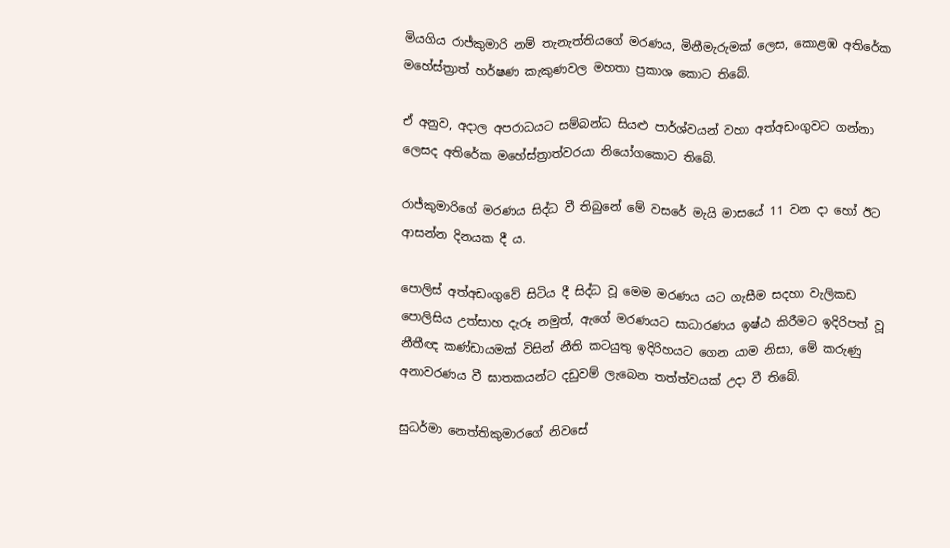මියගිය රාජ්කුමාරි නම් තැනැත්තියගේ මරණය, මිනීමැරුමක් ලෙස, කොළඹ අතිරේක මහේස්ත්‍රාත් හර්ෂණ කැකුණවල මහතා ප්‍රකාශ කොට තිබේ.

ඒ අනුව, අදාල අපරාධයට සම්බන්ධ සියළු පාර්ශ්වයන් වහා අත්අඩංගුවට ගන්නා ලෙසද අතිරේක මහේස්ත්‍රාත්වරයා නියෝගකොට තිබේ.

රාජ්කුමාරිගේ මරණය සිද්ධ වී තිබුනේ මේ වසරේ මැයි මාසයේ 11 වන දා හෝ ඊට ආසන්න දිනයක දී ය.

පොලිස් අත්අඩංගුවේ සිටිය දී සිද්ධ වූ මෙම මරණය යට ගැසීම සදහා වැලිකඩ පොලිසිය උත්සාහ දැරූ නමුත්, ඇගේ මරණයට සාධාරණය ඉෂ්ඨ කිරීමට ඉදිරිපත් වූ නීතීඥ කණ්ඩායමක් විසින් නීති කටයුතු ඉදිරිහයට ගෙන යාම නිසා, මේ කරුණු අනාවරණය වී ඝාතකයන්ට දඩුවම් ලැබෙන තත්ත්වයක් උදා වී තිබේ.

සුධර්මා නෙත්තිකුමාරගේ නිවසේ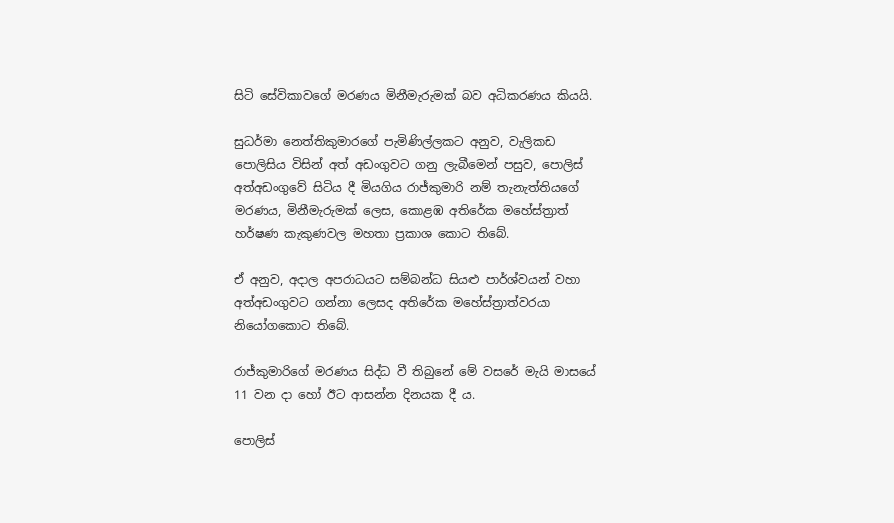සිටි සේවිකාවගේ මරණය මිනීමැරුමක් බව අධිකරණය කියයි.

සුධර්මා නෙත්තිකුමාරගේ පැමිණිල්ලකට අනුව, වැලිකඩ පොලිසිය විසින් අත් අඩංගුවට ගනු ලැබීමෙන් පසුව, පොලිස් අත්අඩංගුවේ සිටිය දී මියගිය රාජ්කුමාරි නම් තැනැත්තියගේ මරණය, මිනීමැරුමක් ලෙස, කොළඹ අතිරේක මහේස්ත්‍රාත් හර්ෂණ කැකුණවල මහතා ප්‍රකාශ කොට තිබේ.

ඒ අනුව, අදාල අපරාධයට සම්බන්ධ සියළු පාර්ශ්වයන් වහා අත්අඩංගුවට ගන්නා ලෙසද අතිරේක මහේස්ත්‍රාත්වරයා නියෝගකොට තිබේ.

රාජ්කුමාරිගේ මරණය සිද්ධ වී තිබුනේ මේ වසරේ මැයි මාසයේ 11 වන දා හෝ ඊට ආසන්න දිනයක දී ය.

පොලිස්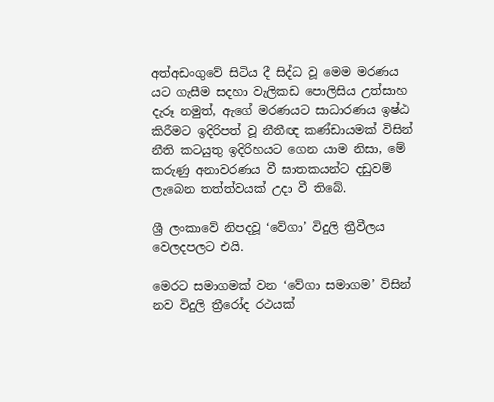අත්අඩංගුවේ සිටිය දී සිද්ධ වූ මෙම මරණය යට ගැසීම සදහා වැලිකඩ පොලිසිය උත්සාහ දැරූ නමුත්, ඇගේ මරණයට සාධාරණය ඉෂ්ඨ කිරීමට ඉදිරිපත් වූ නීතීඥ කණ්ඩායමක් විසින් නීති කටයුතු ඉදිරිහයට ගෙන යාම නිසා, මේ කරුණු අනාවරණය වී ඝාතකයන්ට දඩුවම් ලැබෙන තත්ත්වයක් උදා වී තිබේ.

ශ්‍රී ලංකාවේ නිපදවූ ‘වේගා’ විදුලි ත්‍රීවීලය වෙලදපලට එයි.

මෙරට සමාගමක් වන ‘වේගා සමාගම’ විසින් නව විදුලි ත්‍රීරෝද රථයක්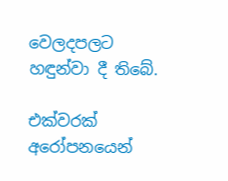වෙලදපලට හඳුන්වා දී තිබේ.

එක්වරක් අරෝපනයෙන්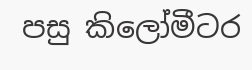පසු කිලෝමීටර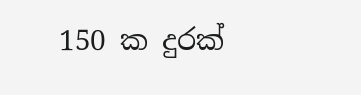150 ක දුරක්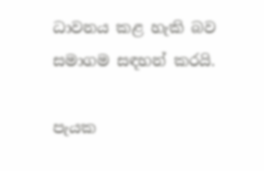ධාවනය කළ හැකි බව සමාගම සඳහන් කරයි.

පැයක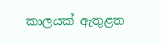කාලයක් ඇතුළත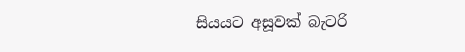සියයට අසූවක් බැටරි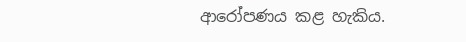ආරෝපණය කළ හැකිය.